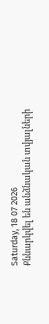Saturday, 18 07 2026
Քննարկվել են անձնական տվյալների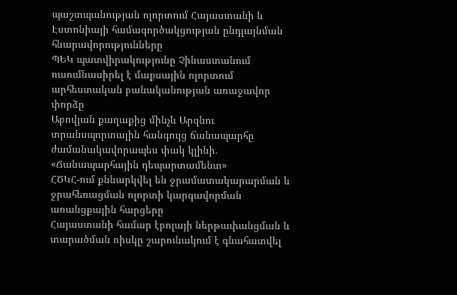պաշտպանության ոլորտում Հայաստանի և Էստոնիայի համագործակցության ընդլայնման հնարավորությունները
ՊԵԿ պատվիրակությունը Չինաստանում ուսումնասիրել է մաքսային ոլորտում արհեստական բանականության առաջավոր փորձը
Աբովյան քաղաքից մինչև Արզնու տրանսպորտային հանգույց ճանապարհը ժամանակավորապես փակ կլինի. «Ճանապարհային դեպարտամենտ»
ՀԾԿՀ-ում քննարկվել են ջրամատակարարման և ջրահեռացման ոլորտի կարգավորման առանցքային հարցերը
Հայաստանի համար էբոլայի ներթափանցման և տարածման ռիսկը շարունակում է գնահատվել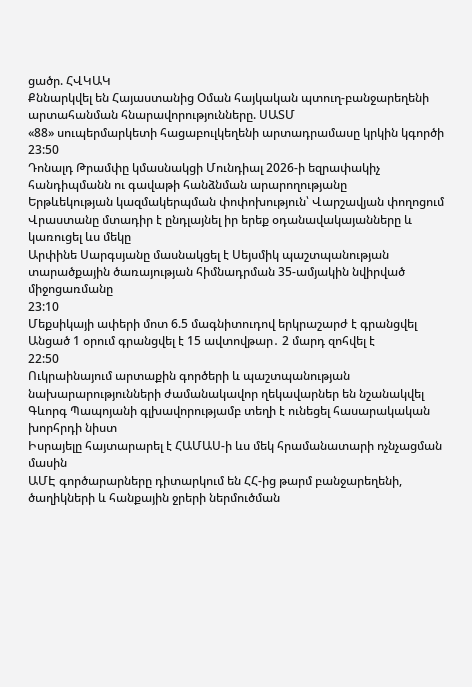ցածր. ՀՎԿԱԿ
Քննարկվել են Հայաստանից Օման հայկական պտուղ-բանջարեղենի արտահանման հնարավորությունները. ՍԱՏՄ
«88» սուպերմարկետի հացաբուլկեղենի արտադրամասը կրկին կգործի
23:50
Դոնալդ Թրամփը կմասնակցի Մունդիալ 2026-ի եզրափակիչ հանդիպմանն ու գավաթի հանձնման արարողությանը
Երթևեկության կազմակերպման փոփոխություն՝ Վարշավյան փողոցում
Վրաստանը մտադիր է ընդլայնել իր երեք օդանավակայանները և կառուցել ևս մեկը
Արփինե Սարգսյանը մասնակցել է Սեյսմիկ պաշտպանության տարածքային ծառայության հիմնադրման 35-ամյակին նվիրված միջոցառմանը
23:10
Մեքսիկայի ափերի մոտ 6.5 մագնիտուդով երկրաշարժ է գրանցվել
Անցած 1 օրում գրանցվել է 15 ավտովթար․ 2 մարդ զոհվել է
22:50
Ուկրաինայում արտաքին գործերի և պաշտպանության նախարարությունների ժամանակավոր ղեկավարներ են նշանակվել
Գևորգ Պապոյանի գլխավորությամբ տեղի է ունեցել հասարակական խորհրդի նիստ
Իսրայելը հայտարարել է ՀԱՄԱՍ-ի ևս մեկ հրամանատարի ոչնչացման մասին
ԱՄԷ գործարարները դիտարկում են ՀՀ-ից թարմ բանջարեղենի, ծաղիկների և հանքային ջրերի ներմուծման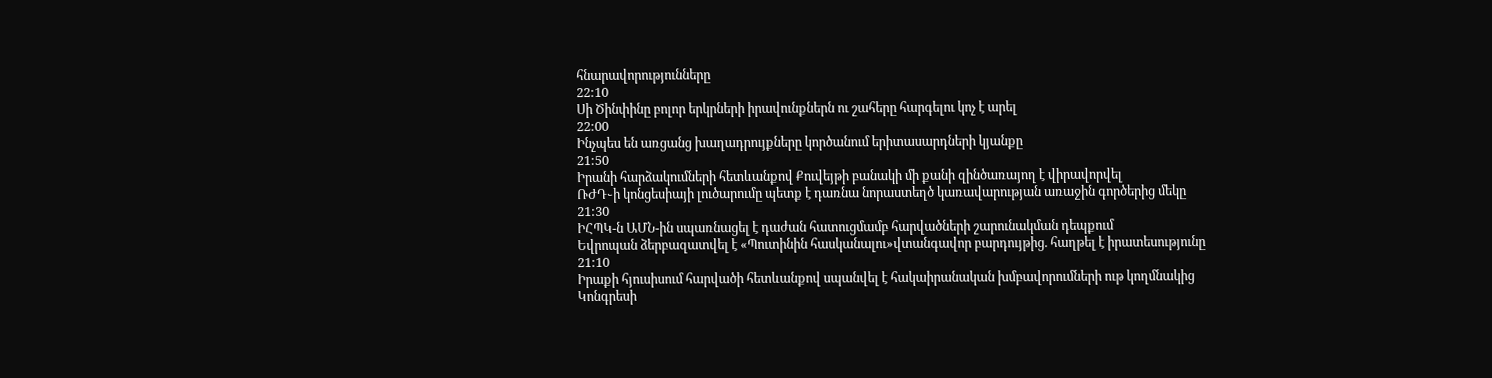հնարավորությունները
22:10
Սի Ծինփինը բոլոր երկրների իրավունքներն ու շահերը հարգելու կոչ է արել
22:00
Ինչպես են առցանց խաղադրույքները կործանում երիտասարդների կյանքը
21:50
Իրանի հարձակումների հետևանքով Քուվեյթի բանակի մի քանի զինծառայող է վիրավորվել
ՌԺԴ֊ի կոնցեսիայի լուծարումը պետք է դառնա նորաստեղծ կառավարության առաջին գործերից մեկը
21:30
ԻՀՊԿ-ն ԱՄՆ-ին սպառնացել է դաժան հատուցմամբ հարվածների շարունակման դեպքում
Եվրոպան ձերբազատվել է «Պուտինին հասկանալու»վտանգավոր բարդույթից. հաղթել է իրատեսությունը
21:10
Իրաքի հյուսիսում հարվածի հետևանքով սպանվել է հակաիրանական խմբավորումների ութ կողմնակից
Կոնգրեսի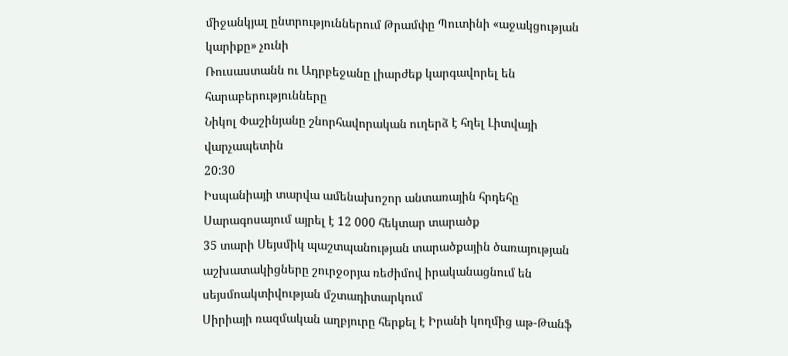միջանկյալ ընտրություններում Թրամփը Պուտինի «աջակցության կարիքը» չունի
Ռուսաստանն ու Ադրբեջանը լիարժեք կարգավորել են հարաբերությունները
Նիկոլ Փաշինյանը շնորհավորական ուղերձ է հղել Լիտվայի վարչապետին
20:30
Իսպանիայի տարվա ամենախոշոր անտառային հրդեհը Սարագոսայում այրել է 12 000 հեկտար տարածք
35 տարի Սեյսմիկ պաշտպանության տարածքային ծառայության աշխատակիցները շուրջօրյա ռեժիմով իրականացնում են սեյսմոակտիվության մշտադիտարկում
Սիրիայի ռազմական աղբյուրը հերքել է Իրանի կողմից աթ-Թանֆ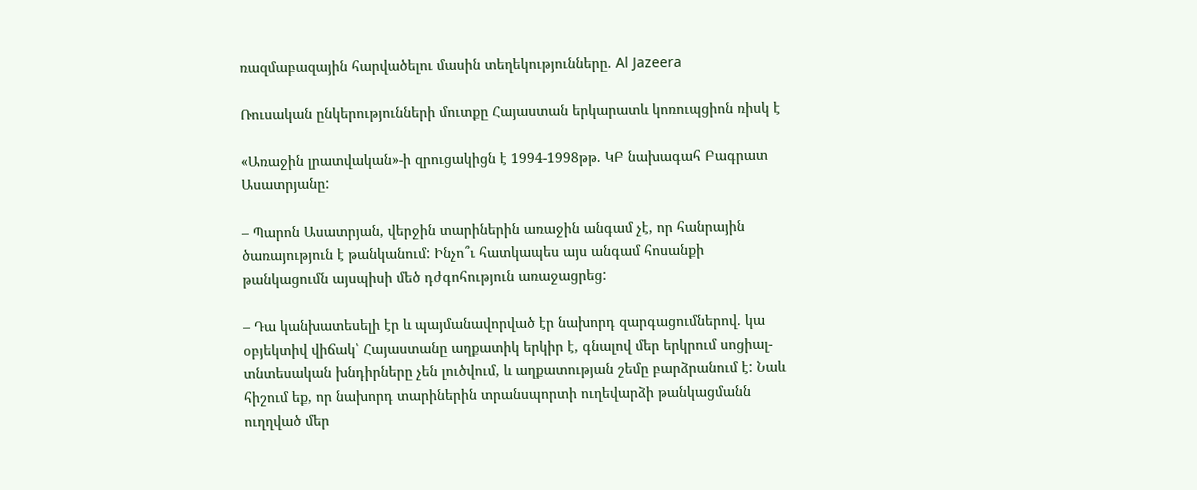ռազմաբազային հարվածելու մասին տեղեկությունները. Al Jazeera

Ռուսական ընկերությունների մուտքը Հայաստան երկարատև կոռուպցիոն ռիսկ է

«Առաջին լրատվական»-ի զրուցակիցն է 1994-1998թթ. ԿԲ նախագահ Բագրատ Ասատրյանը:

– Պարոն Ասատրյան, վերջին տարիներին առաջին անգամ չէ, որ հանրային ծառայություն է թանկանում: Ինչո՞ւ հատկապես այս անգամ հոսանքի թանկացումն այսպիսի մեծ դժգոհություն առաջացրեց:

– Դա կանխատեսելի էր և պայմանավորված էր նախորդ զարգացումներով. կա օբյեկտիվ վիճակ՝ Հայաստանը աղքատիկ երկիր է, գնալով մեր երկրում սոցիալ-տնտեսական խնդիրները չեն լուծվում, և աղքատության շեմը բարձրանում է: Նաև հիշում եք, որ նախորդ տարիներին տրանսպորտի ուղեվարձի թանկացմանն ուղղված մեր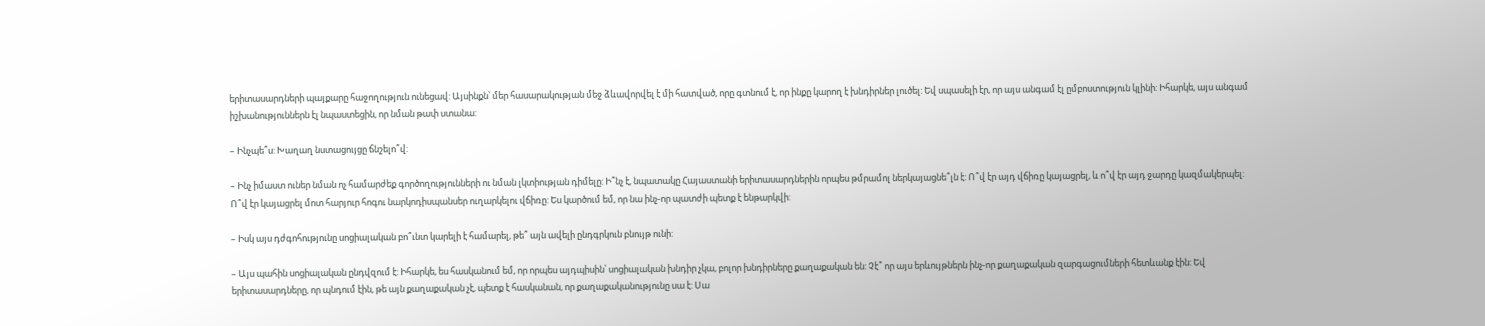երիտասարդների պայքարը հաջողություն ունեցավ: Այսինքն՝ մեր հասարակության մեջ ձևավորվել է մի հատված, որը գտնում է, որ ինքը կարող է խնդիրներ լուծել: Եվ սպասելի էր, որ այս անգամ էլ ըմբոստություն կլինի: Իհարկե, այս անգամ իշխանություններն էլ նպաստեցին, որ նման թափ ստանա:

– Ինչպե՞ս: Խաղաղ նստացույցը ճնշելո՞վ:

– Ինչ իմաստ ուներ նման ոչ համարժեք գործողությունների ու նման լկտիության դիմելը: Ի՞նչ է, նպատակը Հայաստանի երիտասարդներին որպես թմրամոլ ներկայացնե՞լն է: Ո՞վ էր այդ վճիռը կայացրել, և ո՞վ էր այդ ջարդը կազմակերպել: Ո՞վ էր կայացրել մոտ հարյուր հոգու նարկոդիսպանսեր ուղարկելու վճիռը: Ես կարծում եմ, որ նա ինչ-որ պատժի պետք է ենթարկվի:

– Իսկ այս դժգոհությունը սոցիալական բո՞ւնտ կարելի է համարել, թե՞ այն ավելի ընդգրկուն բնույթ ունի:

– Այս պահին սոցիալական ընդվզում է: Իհարկե, ես հասկանում եմ, որ որպես այդպիսին՝ սոցիալական խնդիր չկա, բոլոր խնդիրները քաղաքական են: Չէ՞ որ այս երևույթներն ինչ-որ քաղաքական զարգացումների հետևանք էին: Եվ երիտասարդները, որ պնդում էին, թե այն քաղաքական չէ, պետք է հասկանան, որ քաղաքականությունը սա է: Սա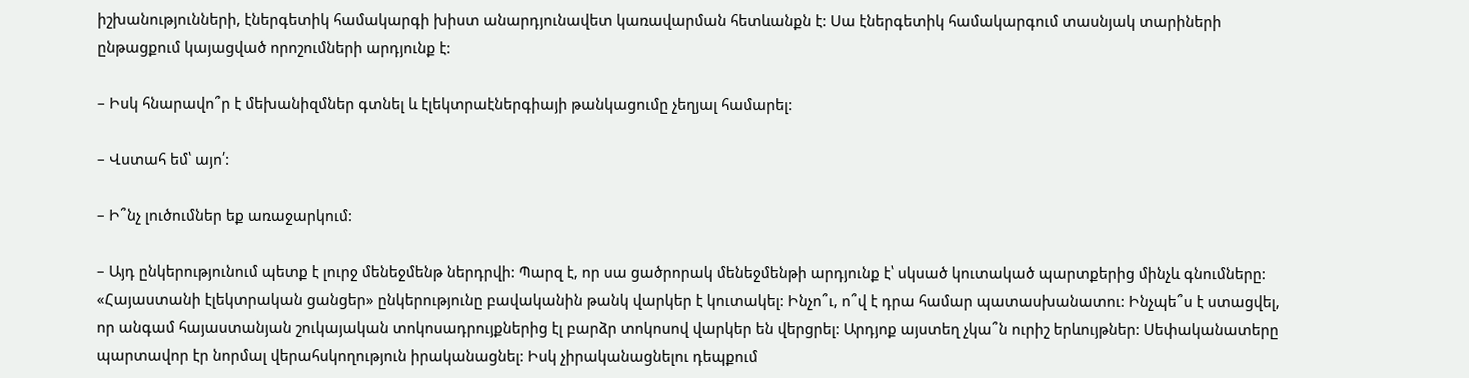իշխանությունների, էներգետիկ համակարգի խիստ անարդյունավետ կառավարման հետևանքն է: Սա էներգետիկ համակարգում տասնյակ տարիների ընթացքում կայացված որոշումների արդյունք է:

– Իսկ հնարավո՞ր է մեխանիզմներ գտնել և էլեկտրաէներգիայի թանկացումը չեղյալ համարել:

– Վստահ եմ՝ այո՛:

– Ի՞նչ լուծումներ եք առաջարկում:

– Այդ ընկերությունում պետք է լուրջ մենեջմենթ ներդրվի: Պարզ է, որ սա ցածրորակ մենեջմենթի արդյունք է՝ սկսած կուտակած պարտքերից մինչև գնումները: «Հայաստանի էլեկտրական ցանցեր» ընկերությունը բավականին թանկ վարկեր է կուտակել: Ինչո՞ւ, ո՞վ է դրա համար պատասխանատու: Ինչպե՞ս է ստացվել, որ անգամ հայաստանյան շուկայական տոկոսադրույքներից էլ բարձր տոկոսով վարկեր են վերցրել: Արդյոք այստեղ չկա՞ն ուրիշ երևույթներ: Սեփականատերը պարտավոր էր նորմալ վերահսկողություն իրականացնել: Իսկ չիրականացնելու դեպքում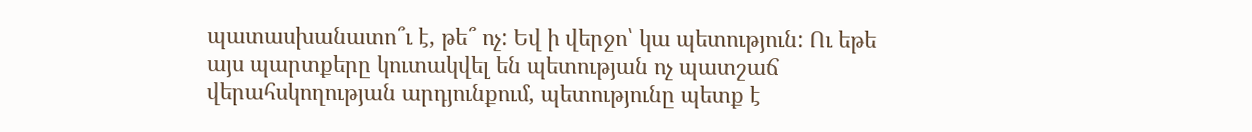պատասխանատո՞ւ է, թե՞ ոչ: Եվ ի վերջո՝ կա պետություն: Ու եթե այս պարտքերը կուտակվել են պետության ոչ պատշաճ վերահսկողության արդյունքում, պետությունը պետք է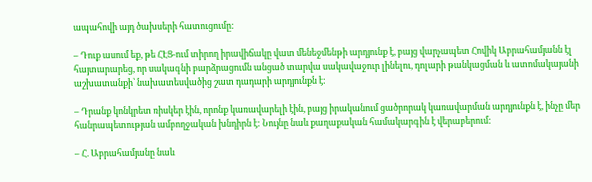ապահովի այդ ծախսերի հատուցումը:

– Դուք ասում եք, թե ՀԷՑ-ում տիրող իրավիճակը վատ մենեջմենթի արդյունք է, բայց վարչապետ Հովիկ Աբրահամյանն էլ հայտարարեց, որ սակագնի բարձրացումն անցած տարվա սակավաջուր լինելու, դոլարի թանկացման և ատոմակայանի աշխատանքի՝ նախատեսվածից շատ դադարի արդյունքն է:

– Դրանք կոնկրետ ռիսկեր էին, որոնք կառավարելի էին, բայց իրականում ցածրորակ կառավարման արդյունքն է, ինչը մեր հանրապետության ամբողջական խնդիրն է: Նույնը նաև քաղաքական համակարգին է վերաբերում:

– Հ. Աբրահամյանը նաև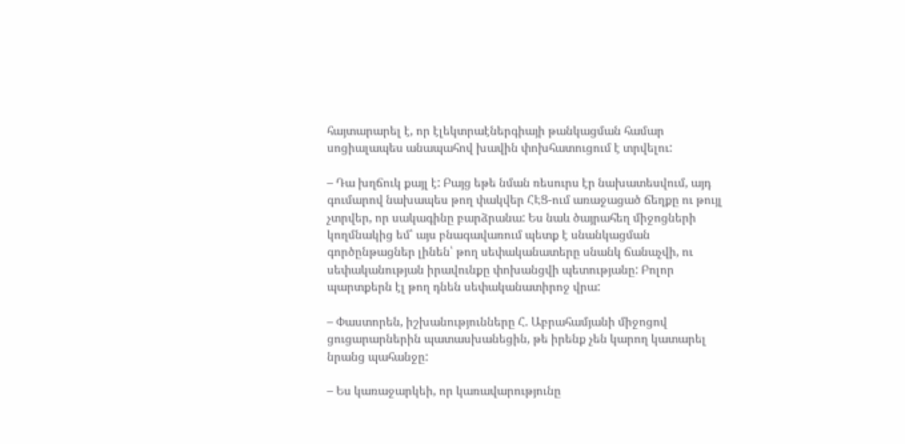հայտարարել է, որ էլեկտրաէներգիայի թանկացման համար սոցիալապես անապահով խավին փոխհատուցում է տրվելու:

– Դա խղճուկ քայլ է: Բայց եթե նման ռեսուրս էր նախատեսվում, այդ գումարով նախապես թող փակվեր ՀԷՑ-ում առաջացած ճեղքը ու թույլ չտրվեր, որ սակագինը բարձրանա: Ես նաև ծայրահեղ միջոցների կողմնակից եմ՝ այս բնագավառում պետք է սնանկացման գործընթացներ լինեն՝ թող սեփականատերը սնանկ ճանաչվի, ու սեփականության իրավունքը փոխանցվի պետությանը: Բոլոր պարտքերն էլ թող դնեն սեփականատիրոջ վրա:

– Փաստորեն, իշխանությունները Հ. Աբրահամյանի միջոցով ցուցարարներին պատասխանեցին, թե իրենք չեն կարող կատարել նրանց պահանջը:

– Ես կառաջարկեի, որ կառավարությունը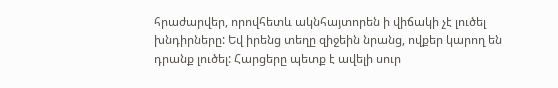հրաժարվեր, որովհետև ակնհայտորեն ի վիճակի չէ լուծել խնդիրները: Եվ իրենց տեղը զիջեին նրանց, ովքեր կարող են դրանք լուծել: Հարցերը պետք է ավելի սուր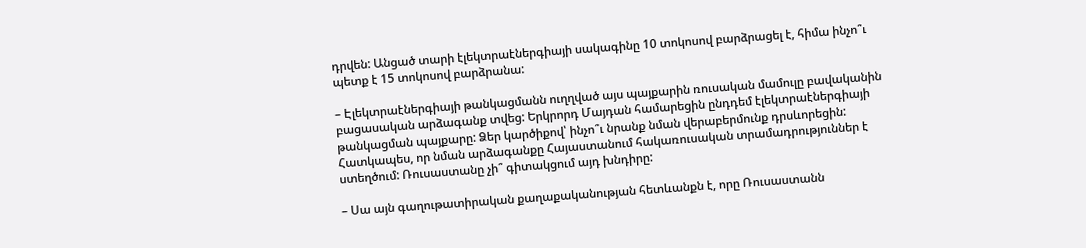դրվեն: Անցած տարի էլեկտրաէներգիայի սակագինը 10 տոկոսով բարձրացել է, հիմա ինչո՞ւ պետք է 15 տոկոսով բարձրանա:

– Էլեկտրաէներգիայի թանկացմանն ուղղված այս պայքարին ռուսական մամուլը բավականին բացասական արձագանք տվեց: Երկրորդ Մայդան համարեցին ընդդեմ էլեկտրաէներգիայի թանկացման պայքարը: Ձեր կարծիքով՝ ինչո՞ւ նրանք նման վերաբերմունք դրսևորեցին: Հատկապես, որ նման արձագանքը Հայաստանում հակառուսական տրամադրություններ է ստեղծում: Ռուսաստանը չի՞ գիտակցում այդ խնդիրը:

– Սա այն գաղութատիրական քաղաքականության հետևանքն է, որը Ռուսաստանն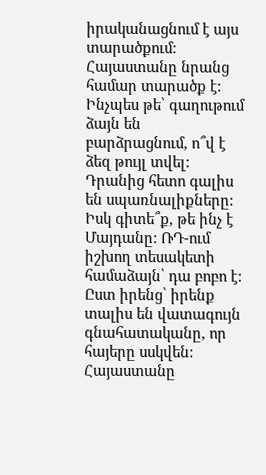իրականացնում է այս տարածքում: Հայաստանը նրանց համար տարածք է: Ինչպես թե՝ գաղութում ձայն են բարձրացնում, ո՞վ է ձեզ թույլ տվել: Դրանից հետո գալիս են սպառնալիքները: Իսկ գիտե՞ք, թե ինչ է Մայդանը: ՌԴ-ում իշխող տեսակետի համաձայն՝ դա բոբո է: Ըստ իրենց՝ իրենք տալիս են վատագույն գնահատականը, որ հայերը սսկվեն: Հայաստանը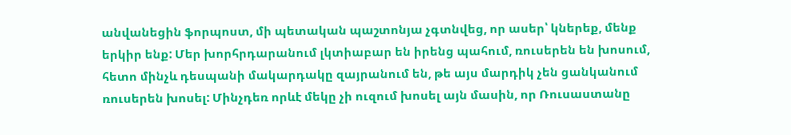անվանեցին ֆորպոստ, մի պետական պաշտոնյա չգտնվեց, որ ասեր՝ կներեք, մենք երկիր ենք: Մեր խորհրդարանում լկտիաբար են իրենց պահում, ռուսերեն են խոսում, հետո մինչև դեսպանի մակարդակը զայրանում են, թե այս մարդիկ չեն ցանկանում ռուսերեն խոսել: Մինչդեռ որևէ մեկը չի ուզում խոսել այն մասին, որ Ռուսաստանը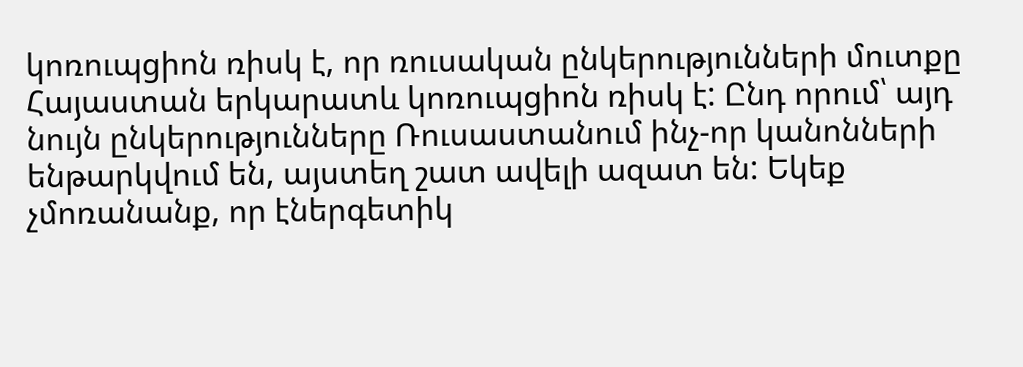կոռուպցիոն ռիսկ է, որ ռուսական ընկերությունների մուտքը Հայաստան երկարատև կոռուպցիոն ռիսկ է: Ընդ որում՝ այդ նույն ընկերությունները Ռուսաստանում ինչ-որ կանոնների ենթարկվում են, այստեղ շատ ավելի ազատ են: Եկեք չմոռանանք, որ էներգետիկ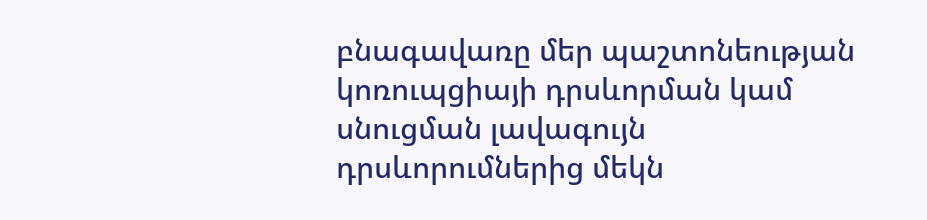բնագավառը մեր պաշտոնեության կոռուպցիայի դրսևորման կամ սնուցման լավագույն դրսևորումներից մեկն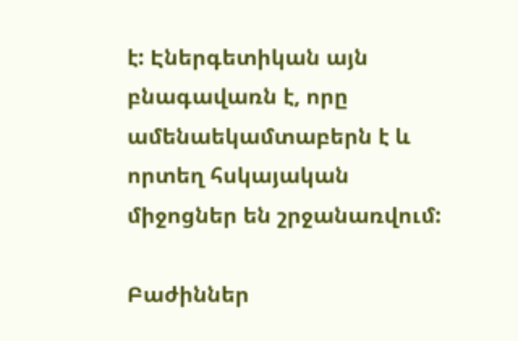է: Էներգետիկան այն բնագավառն է, որը ամենաեկամտաբերն է և որտեղ հսկայական միջոցներ են շրջանառվում:

Բաժիններ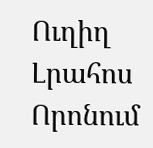Ուղիղ
Լրահոս
Որոնում